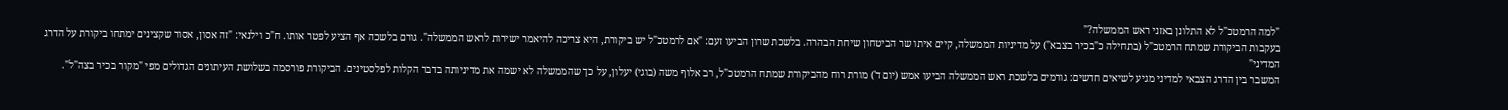"למה הרמטכ"ל לא התלונן באזני ראש הממשלה?"
בעקבות הביקורת שמתח הרמטכ"ל (בתחילה כ"בכיר בצבא") על מדיניות הממשלה, קיים איתו שר הביטחון שיחת הבהרה. בלשכת שרון הביעו זעם: "אם לרמטכ"ל יש ביקורת, היא צריכה להיאמר ישירות לראש הממשלה". גורם בלשכה אף הציע לפטר אותו. ח"כ וילנאי: "זה אסון, אסור שקצינים ימתחו ביקורת על הדרג המדיני"
המשבר בין הדרג הצבאי למדיני מגיע לשיאים חדשים: גורמים בלשכת ראש הממשלה הביעו אמש (יום ד') מורת רוח מהביקורת שמתח הרמטכ"ל, רב אלוף משה (בוגי) יעלון, על כך שהממשלה לא ישמה את מדיניותה בדבר הקלות לפלסטינים. הביקורת פורסמה בשלושת העיתונים הגדולים מפי "מקור בכיר בצה"ל".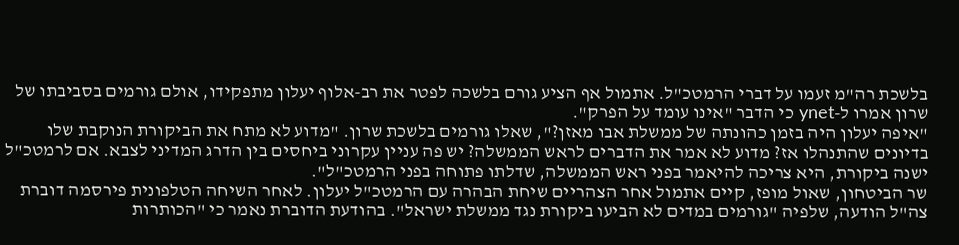בלשכת רה"מ זעמו על דברי הרמטכ"ל. אתמול אף הציע גורם בלשכה לפטר את רב-אלוף יעלון מתפקידו, אולם גורמים בסביבתו של שרון אמרו ל-ynet כי הדבר "אינו עומד על הפרק".
"איפה יעלון היה בזמן כהונתה של ממשלת אבו מאזן?", שאלו גורמים בלשכת שרון. "מדוע לא מתח את הביקורת הנוקבת שלו בדיונים שהתנהלו אז? מדוע לא אמר את הדברים לראש הממשלה? יש פה עניין עקרוני ביחסים בין הדרג המדיני לצבא. אם לרמטכ"ל ישנה ביקורת, היא צריכה להיאמר בפני ראש הממשלה, שדלתו פתוחה בפני הרמטכ"ל".
שר הביטחון, שאול מופז, קיים אתמול אחר הצהריים שיחת הבהרה עם הרמטכ"ל יעלון. לאחר השיחה הטלפונית פירסמה דוברת צה"ל הודעה, שלפיה "גורמים במדים לא הביעו ביקורת נגד ממשלת ישראל". בהודעת הדוברת נאמר כי "הכותרות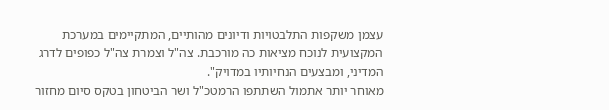עצמן משקפות התלבטויות ודיונים מהותיים, המתקיימים במערכת המקצועית לנוכח מציאות כה מורכבת. צה"ל וצמרת צה"ל כפופים לדרג המדיני, ומבצעים הנחיותיו במדויק".
מאוחר יותר אתמול השתתפו הרמטכ"ל ושר הביטחון בטקס סיום מחזור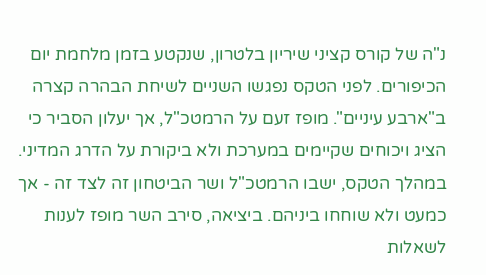נ"ה של קורס קציני שיריון בלטרון, שנקטע בזמן מלחמת יום הכיפורים. לפני הטקס נפגשו השניים לשיחת הבהרה קצרה ב"ארבע עיניים". מופז זעם על הרמטכ"ל, אך יעלון הסביר כי הציג ויכוחים שקיימים במערכת ולא ביקורת על הדרג המדיני.
במהלך הטקס, ישבו הרמטכ"ל ושר הביטחון זה לצד זה - אך כמעט ולא שוחחו ביניהם. ביציאה, סירב השר מופז לענות לשאלות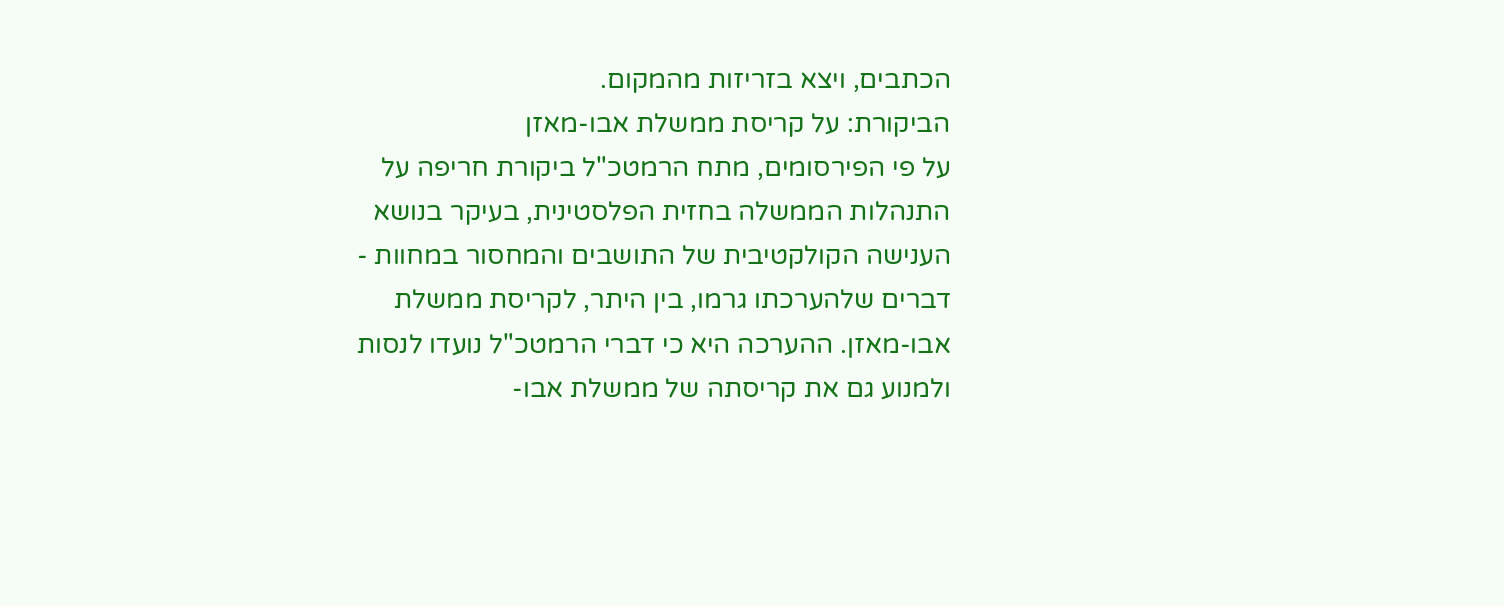הכתבים, ויצא בזריזות מהמקום.
הביקורת: על קריסת ממשלת אבו-מאזן
על פי הפירסומים, מתח הרמטכ"ל ביקורת חריפה על התנהלות הממשלה בחזית הפלסטינית, בעיקר בנושא הענישה הקולקטיבית של התושבים והמחסור במחוות - דברים שלהערכתו גרמו, בין היתר, לקריסת ממשלת אבו-מאזן. ההערכה היא כי דברי הרמטכ"ל נועדו לנסות ולמנוע גם את קריסתה של ממשלת אבו-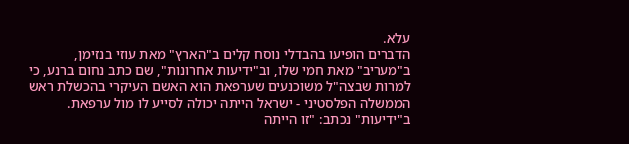עלא.
הדברים הופיעו בהבדלי נוסח קלים ב"הארץ" מאת עוזי בנזימן, ב"מעריב" מאת חמי שלו, וב"ידיעות אחרונות", שם כתב נחום ברנע, כי למרות שבצה"ל משוכנעים שערפאת הוא האשם העיקרי בהכשלת ראש הממשלה הפלסטיני - ישראל הייתה יכולה לסייע לו מול ערפאת.
ב"ידיעות" נכתב: "זו הייתה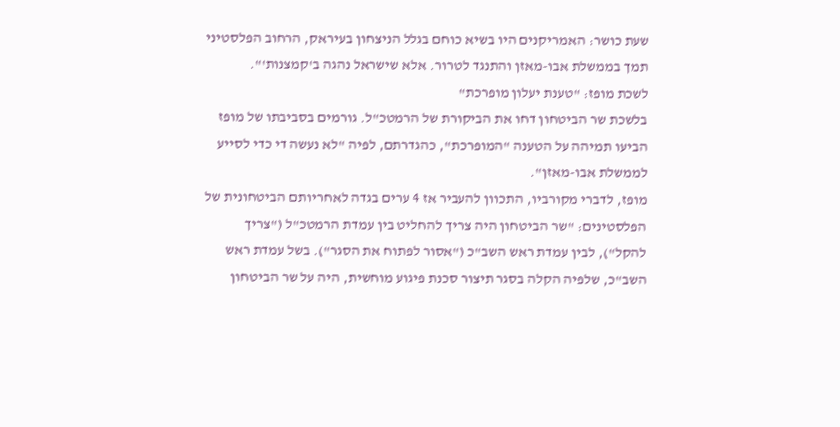שעת כושר: האמריקנים היו בשיא כוחם בגלל הניצחון בעיראק, הרחוב הפלסטיני תמך בממשלת אבו-מאזן והתנגד לטרור. אלא שישראל נהגה ב'קמצנות'".
לשכת מופז: "טענת יעלון מופרכת"
בלשכת שר הביטחון דחו את הביקורת של הרמטכ"ל. גורמים בסביבתו של מופז הביעו תמיהה על הטענה "המופרכת", כהגדרתם, לפיה "לא נעשה די כדי לסייע לממשלת אבו-מאזן".
מופז, לדברי מקורביו, התכוון להעביר אז 4 ערים בגדה לאחריותם הביטחונית של הפלסטינים: "שר הביטחון היה צריך להחליט בין עמדת הרמטכ"ל ("צריך להקל"), לבין עמדת ראש השב"כ ("אסור לפתוח את הסגר"). בשל עמדת ראש השב"כ, שלפיה הקלה בסגר תיצור סכנת פיגוע מוחשית, היה על שר הביטחון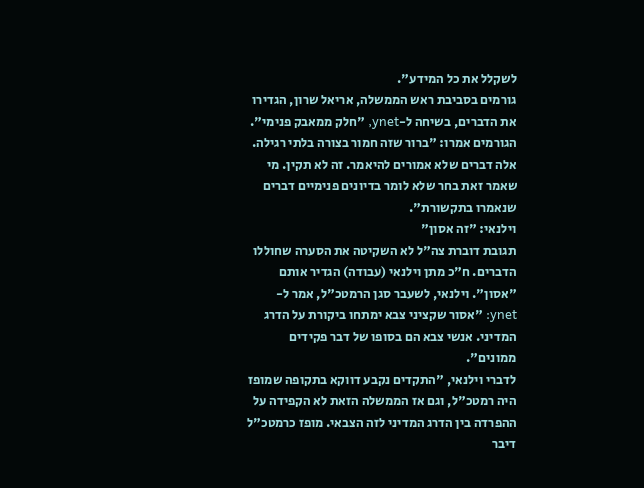לשקלל את כל המידע".
גורמים בסביבת ראש הממשלה, אריאל שרון, הגדירו את הדברים, בשיחה ל-ynet, "חלק ממאבק פנימי". הגורמים אמרו: "ברור שזה חמור בצורה בלתי רגילה. אלה דברים שלא אמורים להיאמר. זה לא תקין. מי שאמר זאת בחר שלא לומר בדיונים פנימיים דברים שנאמרו בתקשורת".
וילנאי: "זה אסון"
תגובת דוברת צה"ל לא השקיטה את הסערה שחוללו הדברים. ח"כ מתן וילנאי (עבודה) הגדיר אותם "אסון". וילנאי, לשעבר סגן הרמטכ"ל, אמר ל-ynet: "אסור שקציני צבא ימתחו ביקורת על הדרג המדיני. אנשי צבא הם בסופו של דבר פקידים ממונים".
לדברי וילנאי, "התקדים נקבע דווקא בתקופה שמופז היה רמטכ"ל, וגם אז הממשלה הזאת לא הקפידה על ההפרדה בין הדרג המדיני לזה הצבאי. מופז כרמטכ"ל דיבר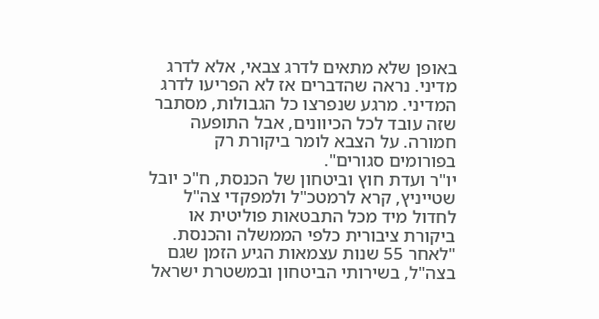באופן שלא מתאים לדרג צבאי, אלא לדרג מדיני. נראה שהדברים אז לא הפריעו לדרג המדיני. מרגע שנפרצו כל הגבולות, מסתבר שזה עובד לכל הכיוונים, אבל התופעה חמורה. על הצבא לומר ביקורת רק בפורומים סגורים".
יו"ר ועדת חוץ וביטחון של הכנסת, ח"כ יובל שטייניץ, קרא לרמטכ"ל ולמפקדי צה"ל לחדול מיד מכל התבטאות פוליטית או ביקורת ציבורית כלפי הממשלה והכנסת. "לאחר 55 שנות עצמאות הגיע הזמן שגם בצה"ל, בשירותי הביטחון ובמשטרת ישראל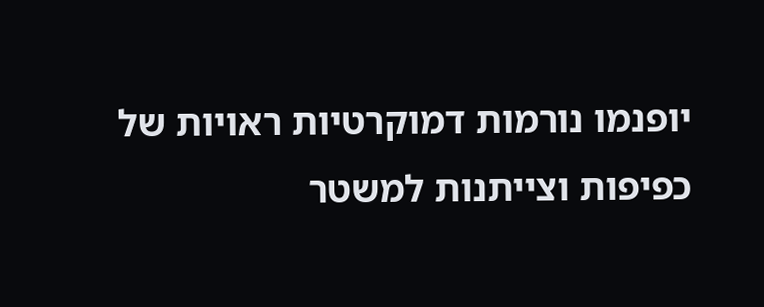יופנמו נורמות דמוקרטיות ראויות של כפיפות וצייתנות למשטר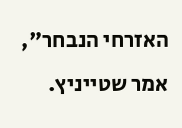האזרחי הנבחר", אמר שטייניץ.